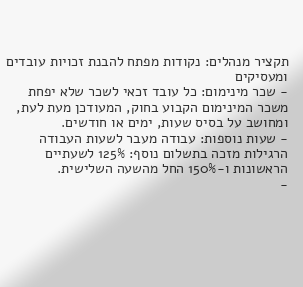תקציר מנהלים: נקודות מפתח להבנת זכויות עובדים ומעסיקים
- שכר מינימום: כל עובד זכאי לשכר שלא יפחת משכר המינימום הקבוע בחוק, המעודכן מעת לעת, ומחושב על בסיס שעות, ימים או חודשים.
- שעות נוספות: עבודה מעבר לשעות העבודה הרגילות מזכה בתשלום נוסף: 125% לשעתיים הראשונות ו-150% החל מהשעה השלישית.
-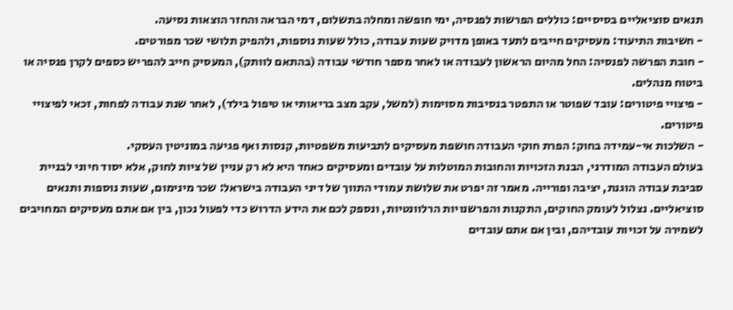תנאים סוציאליים בסיסיים: כוללים הפרשות לפנסיה, ימי חופשה ומחלה בתשלום, דמי הבראה והחזר הוצאות נסיעה.
- חשיבות התיעוד: מעסיקים חייבים לתעד באופן מדויק שעות עבודה, כולל שעות נוספות, ולהפיק תלושי שכר מפורטים.
- חובת הפרשה לפנסיה: החל מהיום הראשון לעבודה או לאחר מספר חודשי עבודה (בהתאם לוותק), המעסיק חייב להפריש כספים לקרן פנסיה או ביטוח מנהלים.
- פיצויי פיטורים: עובד שפוטר או התפטר בנסיבות מסוימות (למשל, עקב מצב בריאותי או טיפול בילד), לאחר שנת עבודה לפחות, זכאי לפיצויי פיטורים.
- השלכות אי-עמידה בחוק: הפרת חוקי העבודה חושפת מעסיקים לתביעות משפטיות, קנסות ואף פגיעה במוניטין העסקי.
בעולם העבודה המודרני, הבנת הזכויות והחובות המוטלות על עובדים ומעסיקים כאחד היא לא רק עניין של ציות לחוק, אלא יסוד חיוני לבניית סביבת עבודה הוגנת, יציבה ופורייה. מאמר זה יפרט את שלושת עמודי התווך של דיני העבודה בישראל: שכר מינימום, שעות נוספות ותנאים סוציאליים. נצלול לעומק החוקים, התקנות והפרשנויות הרלוונטיות, ונספק לכם את הידע הדרוש כדי לפעול נכון, בין אם אתם מעסיקים המחויבים לשמירה על זכויות עובדיהם, ובין אם אתם עובדים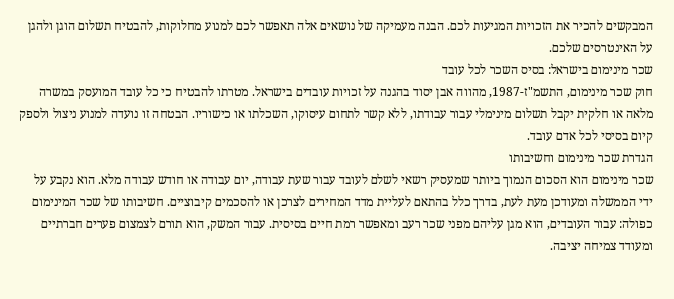המבקשים להכיר את הזכויות המגיעות לכם. הבנה מעמיקה של נושאים אלה תאפשר לכם למנוע מחלוקות, להבטיח תשלום הוגן ולהגן על האינטרסים שלכם.
שכר מינימום בישראל: בסיס השכר לכל עובד
חוק שכר מינימום, התשמ"ז-1987, מהווה אבן יסוד בהגנה על זכויות עובדים בישראל. מטרתו להבטיח כי כל עובד המועסק במשרה מלאה או חלקית יקבל תשלום מינימלי עבור עבודתו, ללא קשר לתחום עיסוקו, השכלתו או כישוריו. הבטחה זו נועדה למנוע ניצול ולספק קיום בסיסי לכל אדם עובד.
הגדרת שכר מינימום וחשיבותו
שכר מינימום הוא הסכום הנמוך ביותר שמעסיק רשאי לשלם לעובד עבור שעת עבודה, יום עבודה או חודש עבודה מלא. הוא נקבע על ידי הממשלה ומעודכן מעת לעת, בדרך כלל בהתאם לעליית מדד המחירים לצרכן או להסכמים קיבוציים. חשיבותו של שכר המינימום כפולה: עבור העובדים, הוא מגן עליהם מפני שכר רעב ומאפשר רמת חיים בסיסית. עבור המשק, הוא תורם לצמצום פערים חברתיים ומעודד צמיחה יציבה.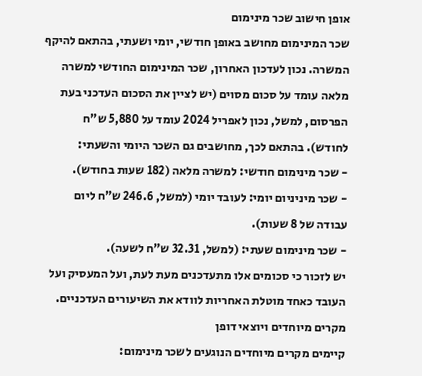אופן חישוב שכר מינימום
שכר המינימום מחושב באופן חודשי, יומי ושעתי, בהתאם להיקף המשרה. נכון לעדכון האחרון, שכר המינימום החודשי למשרה מלאה עומד על סכום מסוים (יש לציין את הסכום העדכני בעת הפרסום, למשל, נכון לאפריל 2024 עומד על 5,880 ש"ח לחודש). בהתאם לכך, מחושבים גם השכר היומי והשעתי:
- שכר מינימום חודשי: למשרה מלאה (182 שעות בחודש).
- שכר מיניניום יומי: לעובד יומי (למשל, 246.6 ש"ח ליום עבודה של 8 שעות).
- שכר מינימום שעתי: (למשל, 32.31 ש"ח לשעה).
יש לזכור כי סכומים אלו מתעדכנים מעת לעת, ועל המעסיק ועל העובד כאחד מוטלת האחריות לוודא את השיעורים העדכניים.
מקרים מיוחדים ויוצאי דופן
קיימים מקרים מיוחדים הנוגעים לשכר מינימום: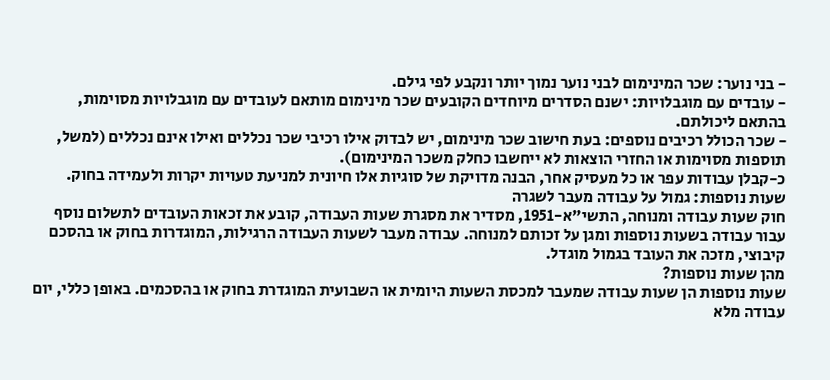- בני נוער: שכר המינימום לבני נוער נמוך יותר ונקבע לפי גילם.
- עובדים עם מוגבלויות: ישנם הסדרים מיוחדים הקובעים שכר מינימום מותאם לעובדים עם מוגבלויות מסוימות, בהתאם ליכולתם.
- שכר הכולל רכיבים נוספים: בעת חישוב שכר מינימום, יש לבדוק אילו רכיבי שכר נכללים ואילו אינם נכללים (למשל, תוספות מסוימות או החזרי הוצאות לא ייחשבו כחלק משכר המינימום).
כ-קבלן עבודות עפר או כל מעסיק אחר, הבנה מדויקת של סוגיות אלו חיונית למניעת טעויות יקרות ולעמידה בחוק.
שעות נוספות: גמול על עבודה מעבר לשגרה
חוק שעות עבודה ומנוחה, התשי"א-1951, מסדיר את מסגרת שעות העבודה, קובע את זכאות העובדים לתשלום נוסף עבור עבודה בשעות נוספות ומגן על זכותם למנוחה. עבודה מעבר לשעות העבודה הרגילות, המוגדרות בחוק או בהסכם קיבוצי, מזכה את העובד בגמול מוגדל.
מהן שעות נוספות?
שעות נוספות הן שעות עבודה שמעבר למכסת השעות היומית או השבועית המוגדרת בחוק או בהסכמים. באופן כללי, יום עבודה מלא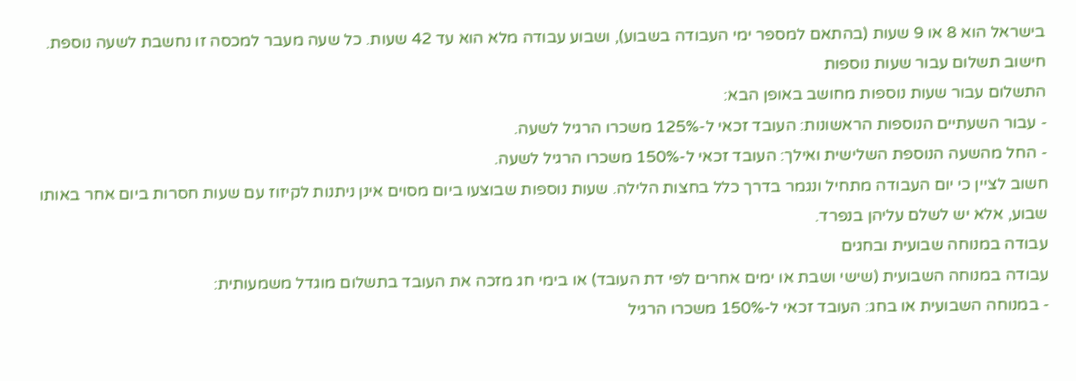בישראל הוא 8 או 9 שעות (בהתאם למספר ימי העבודה בשבוע), ושבוע עבודה מלא הוא עד 42 שעות. כל שעה מעבר למכסה זו נחשבת לשעה נוספת.
חישוב תשלום עבור שעות נוספות
התשלום עבור שעות נוספות מחושב באופן הבא:
- עבור השעתיים הנוספות הראשונות: העובד זכאי ל-125% משכרו הרגיל לשעה.
- החל מהשעה הנוספת השלישית ואילך: העובד זכאי ל-150% משכרו הרגיל לשעה.
חשוב לציין כי יום העבודה מתחיל ונגמר בדרך כלל בחצות הלילה. שעות נוספות שבוצעו ביום מסוים אינן ניתנות לקיזוז עם שעות חסרות ביום אחר באותו שבוע, אלא יש לשלם עליהן בנפרד.
עבודה במנוחה שבועית ובחגים
עבודה במנוחה השבועית (שישי ושבת או ימים אחרים לפי דת העובד) או בימי חג מזכה את העובד בתשלום מוגדל משמעותית:
- במנוחה השבועית או בחג: העובד זכאי ל-150% משכרו הרגיל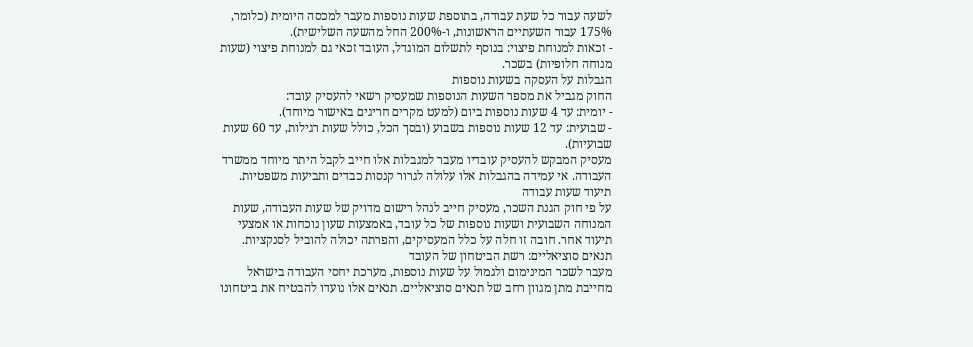לשעה עבור כל שעת עבודה, בתוספת שעות נוספות מעבר למכסה היומית (כלומר, 175% עבור השעתיים הראשונות, ו-200% החל מהשעה השלישית).
- זכאות למנוחת פיצוי: בנוסף לתשלום המוגדל, העובד זכאי גם למנוחת פיצוי (שעות מנוחה חלופיות) בשכר.
הגבלות על העסקה בשעות נוספות
החוק מגביל את מספר השעות הנוספות שמעסיק רשאי להעסיק עובד:
- יומית: עד 4 שעות נוספות ביום (למעט מקרים חריגים באישור מיוחד).
- שבועית: עד 12 שעות נוספות בשבוע (ובסך הכל, כולל שעות רגילות, עד 60 שעות שבועיות).
מעסיק המבקש להעסיק עובדיו מעבר למגבלות אלו חייב לקבל היתר מיוחד ממשרד העבודה. אי עמידה בהגבלות אלו עלולה לגרור קנסות כבדים ותביעות משפטיות.
תיעוד שעות עבודה
על פי חוק הגנת השכר, מעסיק חייב לנהל רישום מדויק של שעות העבודה, שעות המנוחה השבועית ושעות נוספות של כל עובד, באמצעות שעון נוכחות או אמצעי תיעוד אחר. חובה זו חלה על כלל המעסיקים, והפרתה יכולה להוביל לסנקציות.
תנאים סוציאליים: רשת הביטחון של העובד
מעבר לשכר המינימום ולגמול על שעות נוספות, מערכת יחסי העבודה בישראל מחייבת מתן מגוון רחב של תנאים סוציאליים. תנאים אלו נועדו להבטיח את ביטחונו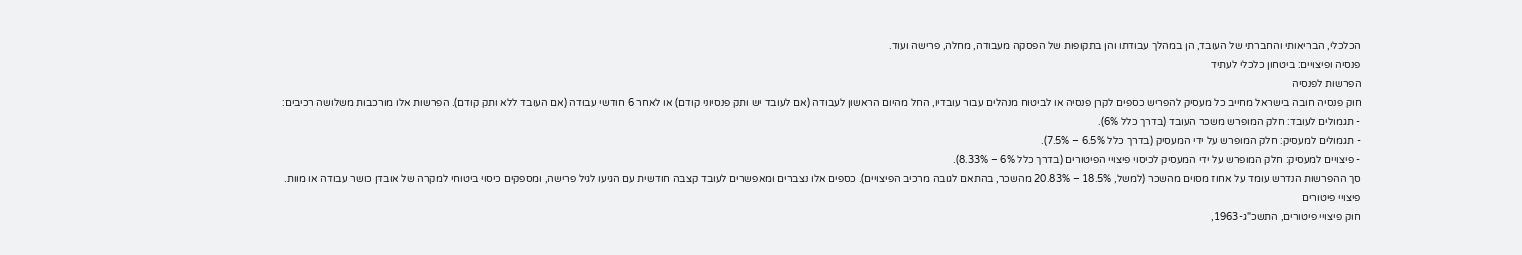הכלכלי, הבריאותי והחברתי של העובד, הן במהלך עבודתו והן בתקופות של הפסקה מעבודה, מחלה, פרישה ועוד.
פנסיה ופיצויים: ביטחון כלכלי לעתיד
הפרשות לפנסיה
חוק פנסיה חובה בישראל מחייב כל מעסיק להפריש כספים לקרן פנסיה או לביטוח מנהלים עבור עובדיו, החל מהיום הראשון לעבודה (אם לעובד יש ותק פנסיוני קודם) או לאחר 6 חודשי עבודה (אם העובד ללא ותק קודם). הפרשות אלו מורכבות משלושה רכיבים:
- תגמולים לעובד: חלק המופרש משכר העובד (בדרך כלל 6%).
- תגמולים למעסיק: חלק המופרש על ידי המעסיק (בדרך כלל 6.5% – 7.5%).
- פיצויים למעסיק: חלק המופרש על ידי המעסיק לכיסוי פיצויי הפיטורים (בדרך כלל 6% – 8.33%).
סך ההפרשות הנדרש עומד על אחוז מסוים מהשכר (למשל, 18.5% – 20.83% מהשכר, בהתאם לגובה מרכיב הפיצויים). כספים אלו נצברים ומאפשרים לעובד קצבה חודשית עם הגיעו לגיל פרישה, ומספקים כיסוי ביטוחי למקרה של אובדן כושר עבודה או מוות.
פיצויי פיטורים
חוק פיצויי פיטורים, התשכ"ג-1963,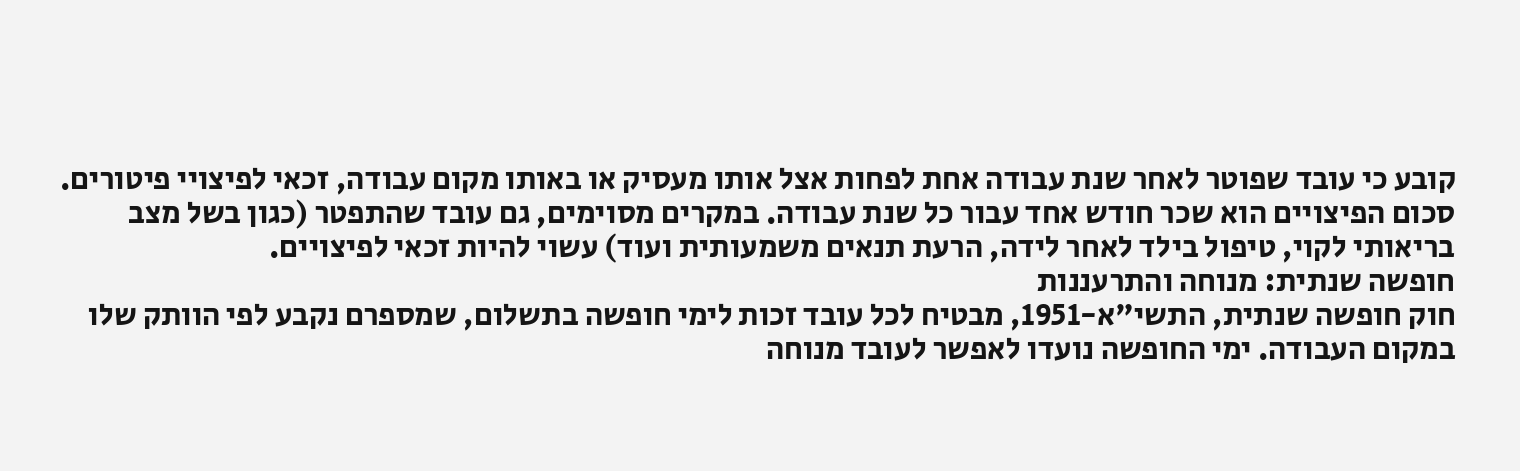קובע כי עובד שפוטר לאחר שנת עבודה אחת לפחות אצל אותו מעסיק או באותו מקום עבודה, זכאי לפיצויי פיטורים. סכום הפיצויים הוא שכר חודש אחד עבור כל שנת עבודה. במקרים מסוימים, גם עובד שהתפטר (כגון בשל מצב בריאותי לקוי, טיפול בילד לאחר לידה, הרעת תנאים משמעותית ועוד) עשוי להיות זכאי לפיצויים.
חופשה שנתית: מנוחה והתרעננות
חוק חופשה שנתית, התשי"א-1951, מבטיח לכל עובד זכות לימי חופשה בתשלום, שמספרם נקבע לפי הוותק שלו במקום העבודה. ימי החופשה נועדו לאפשר לעובד מנוחה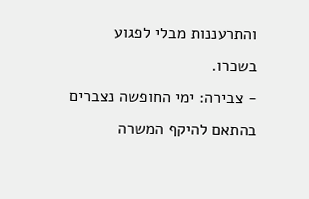והתרעננות מבלי לפגוע בשכרו.
- צבירה: ימי החופשה נצברים בהתאם להיקף המשרה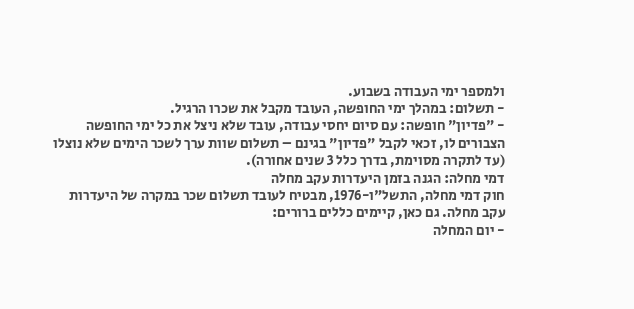ולמספר ימי העבודה בשבוע.
- תשלום: במהלך ימי החופשה, העובד מקבל את שכרו הרגיל.
- "פדיון" חופשה: עם סיום יחסי עבודה, עובד שלא ניצל את כל ימי החופשה הצבורים לו, זכאי לקבל "פדיון" בגינם – תשלום שוות ערך לשכר הימים שלא נוצלו (עד לתקרה מסוימת, בדרך כלל 3 שנים אחורה).
דמי מחלה: הגנה בזמן היעדרות עקב מחלה
חוק דמי מחלה, התשל"ו-1976, מבטיח לעובד תשלום שכר במקרה של היעדרות עקב מחלה. גם כאן, קיימים כללים ברורים:
- יום המחלה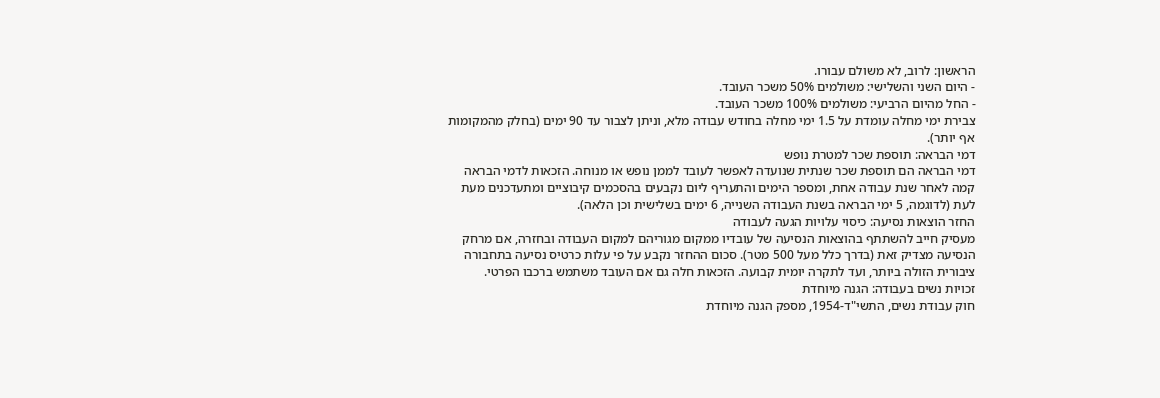הראשון: לרוב, לא משולם עבורו.
- היום השני והשלישי: משולמים 50% משכר העובד.
- החל מהיום הרביעי: משולמים 100% משכר העובד.
צבירת ימי מחלה עומדת על 1.5 ימי מחלה בחודש עבודה מלא, וניתן לצבור עד 90 ימים (בחלק מהמקומות אף יותר).
דמי הבראה: תוספת שכר למטרת נופש
דמי הבראה הם תוספת שכר שנתית שנועדה לאפשר לעובד לממן נופש או מנוחה. הזכאות לדמי הבראה קמה לאחר שנת עבודה אחת, ומספר הימים והתעריף ליום נקבעים בהסכמים קיבוציים ומתעדכנים מעת לעת (לדוגמה, 5 ימי הבראה בשנת העבודה השנייה, 6 ימים בשלישית וכן הלאה).
החזר הוצאות נסיעה: כיסוי עלויות הגעה לעבודה
מעסיק חייב להשתתף בהוצאות הנסיעה של עובדיו ממקום מגוריהם למקום העבודה ובחזרה, אם מרחק הנסיעה מצדיק זאת (בדרך כלל מעל 500 מטר). סכום ההחזר נקבע על פי עלות כרטיס נסיעה בתחבורה ציבורית הזולה ביותר, ועד לתקרה יומית קבועה. הזכאות חלה גם אם העובד משתמש ברכבו הפרטי.
זכויות נשים בעבודה: הגנה מיוחדת
חוק עבודת נשים, התשי"ד-1954, מספק הגנה מיוחדת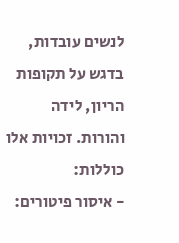לנשים עובדות, בדגש על תקופות הריון, לידה והורות. זכויות אלו כוללות:
- איסור פיטורים: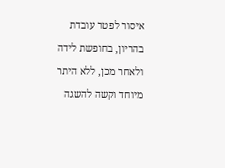איסור לפטר עובדת בהריון, בחופשת לידה ולאחר מכן, ללא היתר מיוחד וקשה להשגה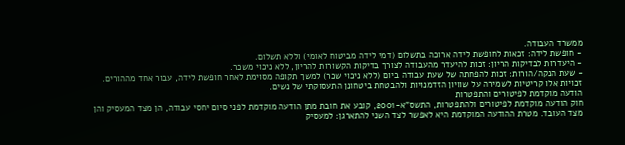ממשרד העבודה.
- חופשת לידה: זכאות לחופשת לידה ארוכה בתשלום (דמי לידה מביטוח לאומי) וללא תשלום.
- היעדרות לבדיקות הריון: זכות להיעדר מהעבודה לצורך בדיקות הקשורות להריון, ללא ניכוי משכר.
- שעת הנקה/הורות: זכות להפחתה של שעת עבודה ביום (ללא ניכוי שכר) למשך תקופה מסוימת לאחר חופשת לידה, עבור אחד מההורים.
זכויות אלו קריטיות לשמירה על שוויון הזדמנויות ולהבטחת ביטחונן התעסוקתי של נשים.
הודעה מוקדמת לפיטורים והתפטרות
חוק הודעה מוקדמת לפיטורים ולהתפטרות, התשס"א-2001, קובע את חובת מתן הודעה מוקדמת לפני סיום יחסי עבודה, הן מצד המעסיק והן מצד העובד. מטרת ההודעה המוקדמת היא לאפשר לצד השני להתארגן: למעסיק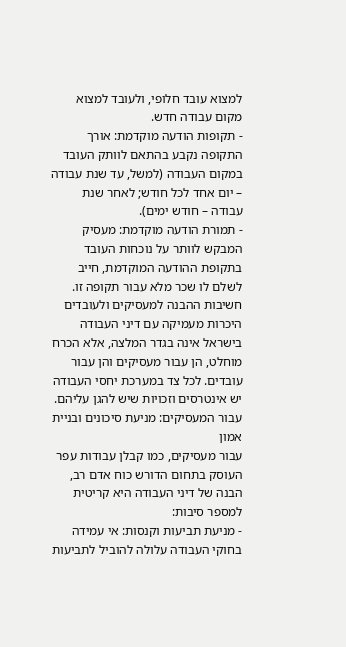למצוא עובד חלופי, ולעובד למצוא מקום עבודה חדש.
- תקופות הודעה מוקדמת: אורך התקופה נקבע בהתאם לוותק העובד במקום העבודה (למשל, עד שנת עבודה – יום אחד לכל חודש; לאחר שנת עבודה – חודש ימים).
- תמורת הודעה מוקדמת: מעסיק המבקש לוותר על נוכחות העובד בתקופת ההודעה המוקדמת, חייב לשלם לו שכר מלא עבור תקופה זו.
חשיבות ההבנה למעסיקים ולעובדים
היכרות מעמיקה עם דיני העבודה בישראל אינה בגדר המלצה, אלא הכרח מוחלט, הן עבור מעסיקים והן עבור עובדים. לכל צד במערכת יחסי העבודה יש אינטרסים וזכויות שיש להגן עליהם.
עבור המעסיקים: מניעת סיכונים ובניית אמון
עבור מעסיקים, כמו קבלן עבודות עפר העוסק בתחום הדורש כוח אדם רב, הבנה של דיני העבודה היא קריטית למספר סיבות:
- מניעת תביעות וקנסות: אי עמידה בחוקי העבודה עלולה להוביל לתביעות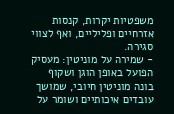משפטיות יקרות, קנסות אזרחיים ופליליים, ואף לצווי סגירה.
- שמירה על מוניטין: מעסיק הפועל באופן הוגן ושקוף בונה מוניטין חיובי, שמושך עובדים איכותיים ושומר על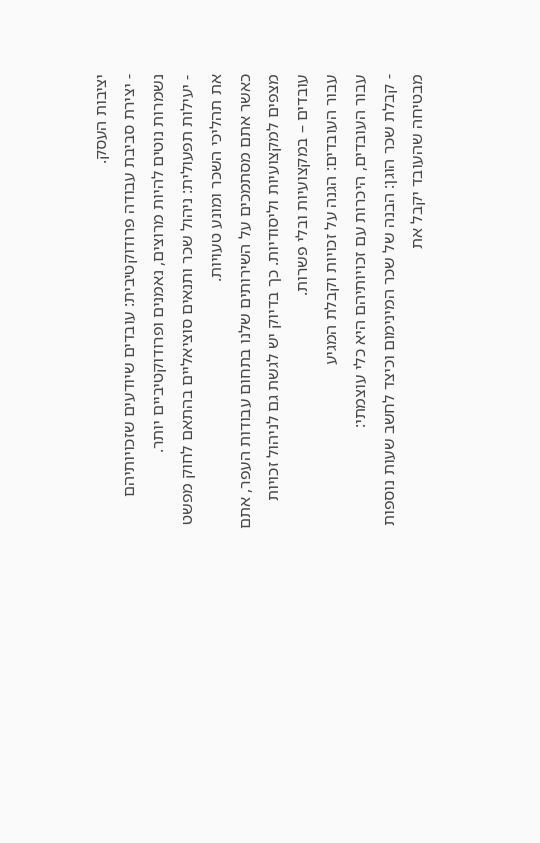יציבות העסק.
- יצירת סביבת עבודה פרודוקטיבית: עובדים שיודעים שזכויותיהם נשמרות נוטים להיות מרוצים, נאמנים ופרודוקטיביים יותר.
- יעילות תפעולית: ניהול שכר ותנאים סוציאליים בהתאם לחוק מפשט את תהליכי השכר ומונע טעויות.
כאשר אתם מסתמכים על השירותים שלנו בתחום עבודות העפר, אתם מצפים למקצועיות וליסודיות. כך בדיוק יש לגשת גם לניהול זכויות עובדים – במקצועיות ובלי פשרות.
עבור העובדים: הגנה על זכויות וקבלת המגיע
עבור העובדים, היכרות עם זכויותיהם היא כלי עוצמתי:
- קבלת שכר הוגן: הבנה של שכר המינימום וכיצד לחשב שעות נוספות מבטיחה שהעובד יקבל את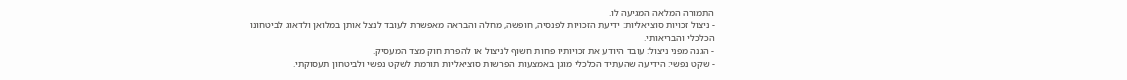התמורה המלאה המגיעה לו.
- ניצול זכויות סוציאליות: ידיעת הזכויות לפנסיה, חופשה, מחלה והבראה מאפשרת לעובד לנצל אותן במלואן ולדאוג לביטחונו הכלכלי והבריאותי.
- הגנה מפני ניצול: עובד היודע את זכויותיו פחות חשוף לניצול או להפרת חוק מצד המעסיק.
- שקט נפשי: הידיעה שהעתיד הכלכלי מוגן באמצעות הפרשות סוציאליות תורמת לשקט נפשי ולביטחון תעסוקתי.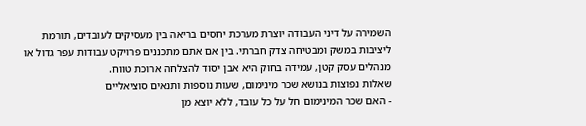השמירה על דיני העבודה יוצרת מערכת יחסים בריאה בין מעסיקים לעובדים, תורמת ליציבות במשק ומבטיחה צדק חברתי. בין אם אתם מתכננים פרויקט עבודות עפר גדול או מנהלים עסק קטן, עמידה בחוק היא אבן יסוד להצלחה ארוכת טווח.
שאלות נפוצות בנושא שכר מינימום, שעות נוספות ותנאים סוציאליים
- האם שכר המינימום חל על כל עובד, ללא יוצא מן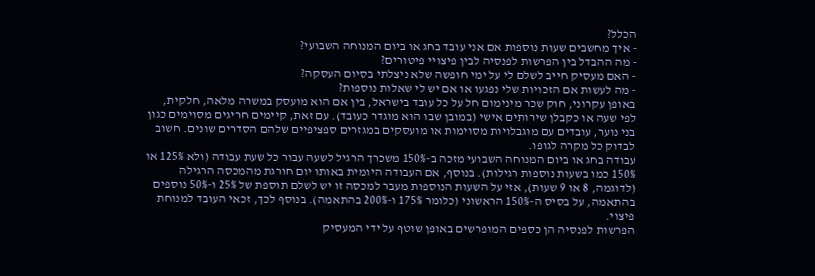הכלל?
- איך מחשבים שעות נוספות אם אני עובד בחג או ביום המנוחה השבועי?
- מה ההבדל בין הפרשות לפנסיה לבין פיצויי פיטורים?
- האם מעסיק חייב לשלם לי על ימי חופשה שלא ניצלתי בסיום העסקה?
- מה לעשות אם הזכויות שלי נפגעו או אם יש לי שאלות נוספות?
באופן עקרוני, חוק שכר מינימום חל על כל עובד בישראל, בין אם הוא מועסק במשרה מלאה, חלקית, לפי שעה או כקבלן שירותים אישי (במובן שבו הוא מוגדר כעובד). עם זאת, קיימים חריגים מסוימים כגון בני נוער, עובדים עם מוגבלויות מסוימות או מועסקים במגזרים ספציפיים שלהם הסדרים שונים. חשוב לבדוק כל מקרה לגופו.
עבודה בחג או ביום המנוחה השבועי מזכה ב-150% משכרך הרגיל לשעה עבור כל שעת עבודה (ולא 125% או 150% כמו בשעות נוספות רגילות). בנוסף, אם העבודה היומית באותו יום חורגת מהמכסה הרגילה (לדוגמה, 8 או 9 שעות), אזי על השעות הנוספות מעבר למכסה זו יש לשלם תוספת של 25% ו-50% נוספים בהתאמה, על בסיס ה-150% הראשוני (כלומר 175% ו-200% בהתאמה). בנוסף לכך, זכאי העובד למנוחת פיצוי.
הפרשות לפנסיה הן כספים המופרשים באופן שוטף על ידי המעסיק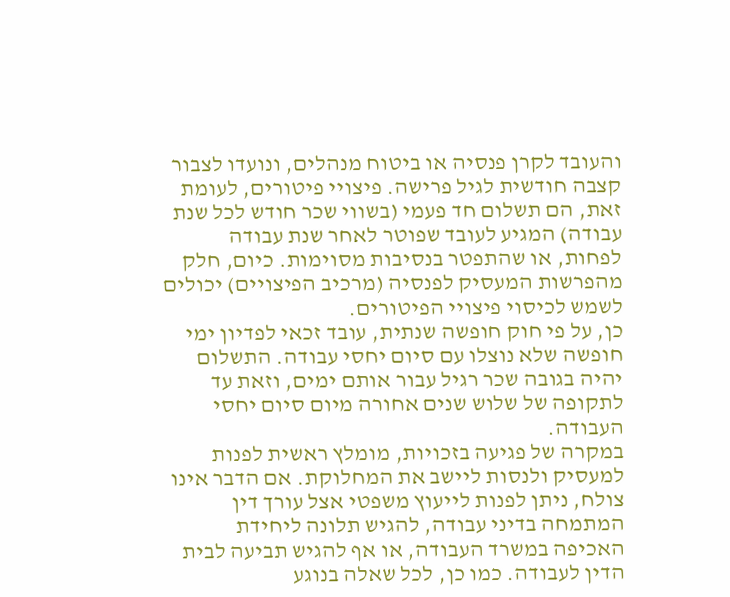והעובד לקרן פנסיה או ביטוח מנהלים, ונועדו לצבור קצבה חודשית לגיל פרישה. פיצויי פיטורים, לעומת זאת, הם תשלום חד פעמי (בשווי שכר חודש לכל שנת עבודה) המגיע לעובד שפוטר לאחר שנת עבודה לפחות, או שהתפטר בנסיבות מסוימות. כיום, חלק מהפרשות המעסיק לפנסיה (מרכיב הפיצויים) יכולים לשמש לכיסוי פיצויי הפיטורים.
כן, על פי חוק חופשה שנתית, עובד זכאי לפדיון ימי חופשה שלא נוצלו עם סיום יחסי עבודה. התשלום יהיה בגובה שכר רגיל עבור אותם ימים, וזאת עד לתקופה של שלוש שנים אחורה מיום סיום יחסי העבודה.
במקרה של פגיעה בזכויות, מומלץ ראשית לפנות למעסיק ולנסות ליישב את המחלוקת. אם הדבר אינו צולח, ניתן לפנות לייעוץ משפטי אצל עורך דין המתמחה בדיני עבודה, להגיש תלונה ליחידת האכיפה במשרד העבודה, או אף להגיש תביעה לבית הדין לעבודה. כמו כן, לכל שאלה בנוגע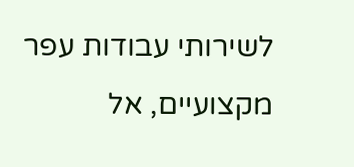לשירותי עבודות עפר מקצועיים, אל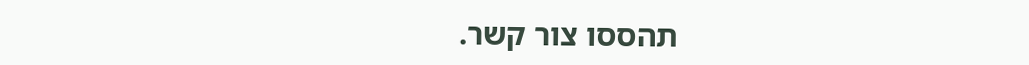תהססו צור קשר.